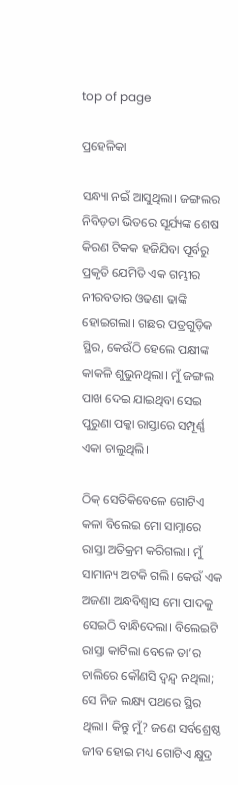top of page

ପ୍ରହେଳିକା

ସନ୍ଧ୍ୟା ନଇଁ ଆସୁଥିଲା। ଜଙ୍ଗଲର ନିବିଡ଼ତା ଭିତରେ ସୂର୍ଯ୍ୟଙ୍କ ଶେଷ କିରଣ ଟିକକ ହଜିଯିବା ପୂର୍ବରୁ ପ୍ରକୃତି ଯେମିତି ଏକ ଗମ୍ଭୀର ନୀରବତାର ଓଢଣା ଢାଙ୍କି ହୋଇଗଲା। ଗଛର ପତ୍ରଗୁଡ଼ିକ ସ୍ଥିର, କେଉଁଠି ହେଲେ ପକ୍ଷୀଙ୍କ କାକଳି ଶୁଭୁନଥିଲା। ମୁଁ ଜଙ୍ଗଲ ପାଖ ଦେଇ ଯାଇଥିବା ସେଇ ପୁରୁଣା ପକ୍କା ରାସ୍ତାରେ ସମ୍ପୂର୍ଣ୍ଣ ଏକା ଚାଲୁଥିଲି।

ଠିକ୍ ସେତିକିବେଳେ ଗୋଟିଏ କଳା ବିଲେଇ ମୋ ସାମ୍ନାରେ ରାସ୍ତା ଅତିକ୍ରମ କରିଗଲା। ମୁଁ ସାମାନ୍ୟ ଅଟକି ଗଲି। କେଉଁ ଏକ ଅଜଣା ଅନ୍ଧବିଶ୍ୱାସ ମୋ ପାଦକୁ ସେଇଠି ବାନ୍ଧିଦେଲା। ବିଲେଇଟି ରାସ୍ତା କାଟିଲା ବେଳେ ତା’ର ଚାଲିରେ କୌଣସି ଦ୍ୱନ୍ଦ୍ୱ ନଥିଲା; ସେ ନିଜ ଲକ୍ଷ୍ୟ ପଥରେ ସ୍ଥିର ଥିଲା। କିନ୍ତୁ ମୁଁ? ଜଣେ ସର୍ବଶ୍ରେଷ୍ଠ ଜୀବ ହୋଇ ମଧ୍ୟ ଗୋଟିଏ କ୍ଷୁଦ୍ର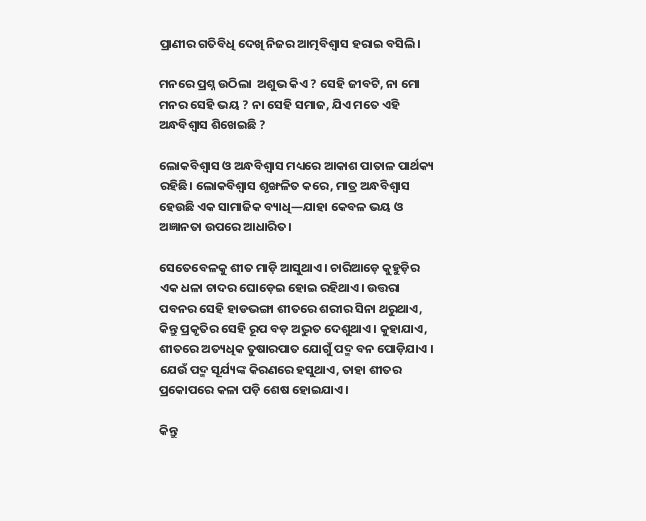ପ୍ରାଣୀର ଗତିବିଧି ଦେଖି ନିଜର ଆତ୍ମବିଶ୍ୱାସ ହରାଇ ବସିଲି।

ମନରେ ପ୍ରଶ୍ନ ଉଠିଲା  ଅଶୁଭ କିଏ ? ସେହି ଜୀବଟି, ନା ମୋ ମନର ସେହି ଭୟ ? ନା ସେହି ସମାଜ, ଯିଏ ମତେ ଏହି ଅନ୍ଧବିଶ୍ୱାସ ଶିଖେଇଛି ?

ଲୋକବିଶ୍ୱାସ ଓ ଅନ୍ଧବିଶ୍ୱାସ ମଧ୍ୟରେ ଆକାଶ ପାତାଳ ପାର୍ଥକ୍ୟ ରହିଛି। ଲୋକବିଶ୍ୱାସ ଶୃଙ୍ଖଳିତ କରେ, ମାତ୍ର ଅନ୍ଧବିଶ୍ୱାସ ହେଉଛି ଏକ ସାମାଜିକ ବ୍ୟାଧି—ଯାହା କେବଳ ଭୟ ଓ ଅଜ୍ଞାନତା ଉପରେ ଆଧାରିତ।

ସେତେବେଳକୁ ଶୀତ ମାଡ଼ି ଆସୁଥାଏ। ଚାରିଆଡ଼େ କୁହୁଡ଼ିର ଏକ ଧଳା ଚାଦର ଘୋଡ଼େଇ ହୋଇ ରହିଥାଏ। ଉତ୍ତରା ପବନର ସେହି ହାଡଭଙ୍ଗା ଶୀତରେ ଶରୀର ସିନା ଥରୁଥାଏ, କିନ୍ତୁ ପ୍ରକୃତିର ସେହି ରୂପ ବଡ଼ ଅଦ୍ଭୁତ ଦେଶୁଥାଏ। କୁହାଯାଏ, ଶୀତରେ ଅତ୍ୟଧିକ ତୁଷାରପାତ ଯୋଗୁଁ ପଦ୍ମ ବନ ପୋଡ଼ିଯାଏ । ଯେଉଁ ପଦ୍ମ ସୂର୍ଯ୍ୟଙ୍କ କିରଣରେ ହସୁଥାଏ, ତାହା ଶୀତର ପ୍ରକୋପରେ କଳା ପଡ଼ି ଶେଷ ହୋଇଯାଏ।

କିନ୍ତୁ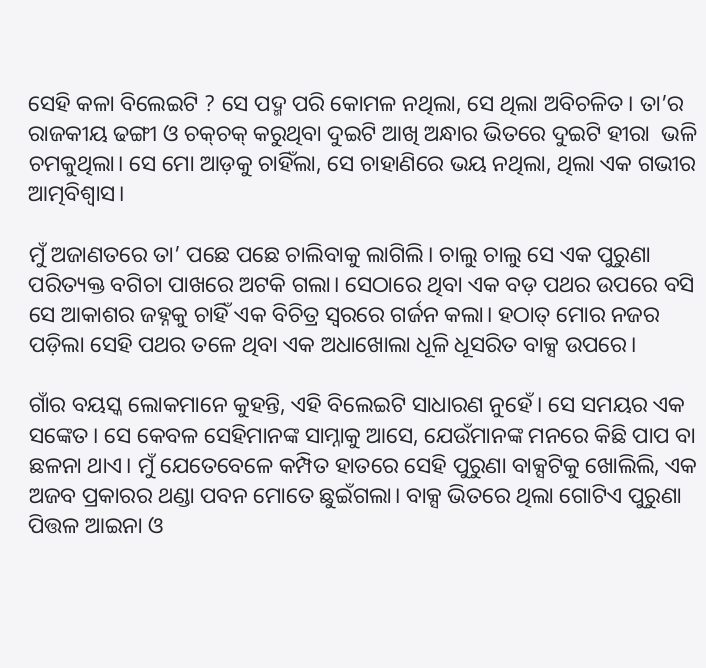ସେହି କଳା ବିଲେଇଟି ? ସେ ପଦ୍ମ ପରି କୋମଳ ନଥିଲା, ସେ ଥିଲା ଅବିଚଳିତ। ତା’ର ରାଜକୀୟ ଢଙ୍ଗୀ ଓ ଚକ୍‌ଚକ୍ କରୁଥିବା ଦୁଇଟି ଆଖି ଅନ୍ଧାର ଭିତରେ ଦୁଇଟି ହୀରା  ଭଳି ଚମକୁଥିଲା। ସେ ମୋ ଆଡ଼କୁ ଚାହିଁଲା, ସେ ଚାହାଣିରେ ଭୟ ନଥିଲା, ଥିଲା ଏକ ଗଭୀର ଆତ୍ମବିଶ୍ୱାସ।

ମୁଁ ଅଜାଣତରେ ତା’ ପଛେ ପଛେ ଚାଲିବାକୁ ଲାଗିଲି। ଚାଲୁ ଚାଲୁ ସେ ଏକ ପୁରୁଣା ପରିତ୍ୟକ୍ତ ବଗିଚା ପାଖରେ ଅଟକି ଗଲା। ସେଠାରେ ଥିବା ଏକ ବଡ଼ ପଥର ଉପରେ ବସି ସେ ଆକାଶର ଜହ୍ନକୁ ଚାହିଁ ଏକ ବିଚିତ୍ର ସ୍ୱରରେ ଗର୍ଜନ କଲା। ହଠାତ୍ ମୋର ନଜର ପଡ଼ିଲା ସେହି ପଥର ତଳେ ଥିବା ଏକ ଅଧାଖୋଲା ଧୂଳି ଧୂସରିତ ବାକ୍ସ ଉପରେ।

ଗାଁର ବୟସ୍କ ଲୋକମାନେ କୁହନ୍ତି, ଏହି ବିଲେଇଟି ସାଧାରଣ ନୁହେଁ। ସେ ସମୟର ଏକ ସଙ୍କେତ। ସେ କେବଳ ସେହିମାନଙ୍କ ସାମ୍ନାକୁ ଆସେ, ଯେଉଁମାନଙ୍କ ମନରେ କିଛି ପାପ ବା ଛଳନା ଥାଏ। ମୁଁ ଯେତେବେଳେ କମ୍ପିତ ହାତରେ ସେହି ପୁରୁଣା ବାକ୍ସଟିକୁ ଖୋଲିଲି, ଏକ ଅଜବ ପ୍ରକାରର ଥଣ୍ଡା ପବନ ମୋତେ ଛୁଇଁଗଲା। ବାକ୍ସ ଭିତରେ ଥିଲା ଗୋଟିଏ ପୁରୁଣା ପିତ୍ତଳ ଆଇନା ଓ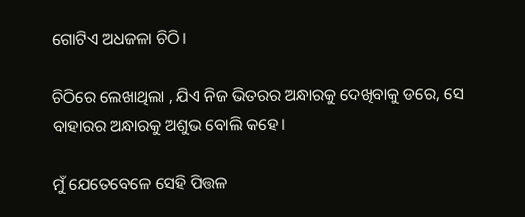ଗୋଟିଏ ଅଧଜଳା ଚିଠି।

ଚିଠିରେ ଲେଖାଥିଲା , ଯିଏ ନିଜ ଭିତରର ଅନ୍ଧାରକୁ ଦେଖିବାକୁ ଡରେ, ସେ ବାହାରର ଅନ୍ଧାରକୁ ଅଶୁଭ ବୋଲି କହେ।

ମୁଁ ଯେତେବେଳେ ସେହି ପିତ୍ତଳ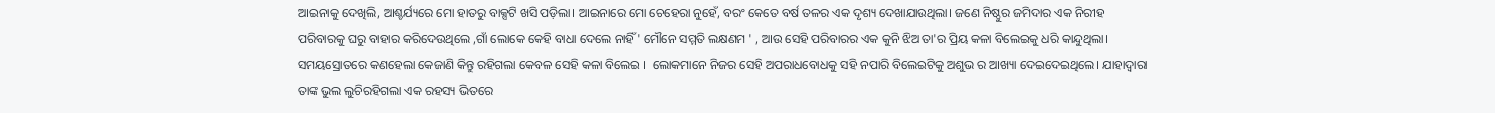ଆଇନାକୁ ଦେଖିଲି, ଆଶ୍ଚର୍ଯ୍ୟରେ ମୋ ହାତରୁ ବାକ୍ସଟି ଖସି ପଡ଼ିଲା। ଆଇନାରେ ମୋ ଚେହେରା ନୁହେଁ, ବରଂ କେତେ ବର୍ଷ ତଳର ଏକ ଦୃଶ୍ୟ ଦେଖାଯାଉଥିଲା। ଜଣେ ନିଷ୍ଠୁର ଜମିଦାର ଏକ ନିରୀହ ପରିବାରକୁ ଘରୁ ବାହାର କରିଦେଉଥିଲେ ,ଗାଁ ଲୋକେ କେହି ବାଧା ଦେଲେ ନାହିଁ ' ମୌନେ ସମ୍ମତି ଲକ୍ଷଣମ ' , ଆଉ ସେହି ପରିବାରର ଏକ କୁନି ଝିଅ ତା'ର ପ୍ରିୟ କଳା ବିଲେଇକୁ ଧରି କାନ୍ଦୁଥିଲା। ସମୟସ୍ରୋତରେ କଣହେଲା କେଜାଣି କିନ୍ତୁ ରହିଗଲା କେବଳ ସେହି କଳା ବିଲେଇ ।  ଲୋକମାନେ ନିଜର ସେହି ଅପରାଧବୋଧକୁ ସହି ନପାରି ବିଲେଇଟିକୁ ଅଶୁଭ ର ଆଖ୍ୟା ଦେଇଦେଇଥିଲେ। ଯାହାଦ୍ୱାରା ତାଙ୍କ ଭୁଲ ଲୁଚିରହିଗଲା ଏକ ରହସ୍ୟ ଭିତରେ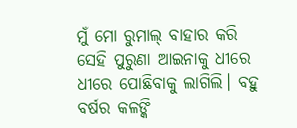ମୁଁ ମୋ ରୁମାଲ୍ ବାହାର କରି ସେହି ପୁରୁଣା ଆଇନାକୁ ଧୀରେ ଧୀରେ ପୋଛିବାକୁ ଲାଗିଲି। ବହୁ ବର୍ଷର କଳଙ୍କି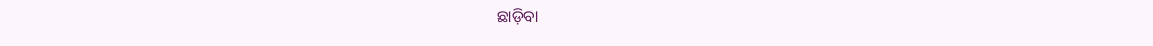ଛାଡ଼ିବା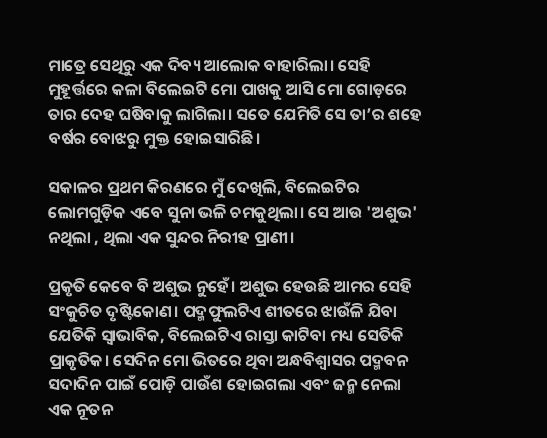ମାତ୍ରେ ସେଥିରୁ ଏକ ଦିବ୍ୟ ଆଲୋକ ବାହାରିଲା। ସେହି ମୁହୂର୍ତ୍ତରେ କଳା ବିଲେଇଟି ମୋ ପାଖକୁ ଆସି ମୋ ଗୋଡ଼ରେ ତାର ଦେହ ଘଷିବାକୁ ଲାଗିଲା। ସତେ ଯେମିତି ସେ ତା’ର ଶହେ ବର୍ଷର ବୋଝରୁ ମୁକ୍ତ ହୋଇସାରିଛି।

ସକାଳର ପ୍ରଥମ କିରଣରେ ମୁଁ ଦେଖିଲି, ବିଲେଇଟିର ଲୋମଗୁଡ଼ିକ ଏବେ ସୁନା ଭଳି ଚମକୁଥିଲା। ସେ ଆଉ 'ଅଶୁଭ' ନଥିଲା , ଥିଲା ଏକ ସୁନ୍ଦର ନିରୀହ ପ୍ରାଣୀ।

ପ୍ରକୃତି କେବେ ବି ଅଶୁଭ ନୁହେଁ। ଅଶୁଭ ହେଉଛି ଆମର ସେହି ସଂକୁଚିତ ଦୃଷ୍ଟିକୋଣ। ପଦ୍ମଫୁଲଟିଏ ଶୀତରେ ଝାଉଁଳି ଯିବା ଯେତିକି ସ୍ୱାଭାବିକ, ବିଲେଇଟିଏ ରାସ୍ତା କାଟିବା ମଧ୍ୟ ସେତିକି ପ୍ରାକୃତିକ। ସେଦିନ ମୋ ଭିତରେ ଥିବା ଅନ୍ଧବିଶ୍ୱାସର ପଦ୍ମବନ ସଦାଦିନ ପାଇଁ ପୋଡ଼ି ପାଉଁଶ ହୋଇଗଲା ଏବଂ ଜନ୍ମ ନେଲା ଏକ ନୂତନ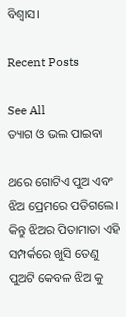ବିଶ୍ୱାସ।

Recent Posts

See All
ତ୍ୟାଗ ଓ ଭଲ ପାଇବା

ଥରେ ଗୋଟିଏ ପୁଅ ଏବଂ ଝିଅ ପ୍ରେମରେ ପଡିଗଲେ। କିନ୍ତୁ ଝିଅର ପିତାମାତା ଏହି ସମ୍ପର୍କରେ ଖୁସି ତେଣୁ ପୁଅଟି କେବଳ ଝିଅ କୁ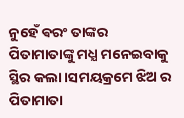ନୁହେଁ ଵରଂ ତାଙ୍କର ପିତାମାତାଙ୍କୁ ମଧ୍ଯ ମନେଇବାକୁ ସ୍ଥିର କଲା।ସମୟକ୍ରମେ ଝିଅ ର ପିତାମାତା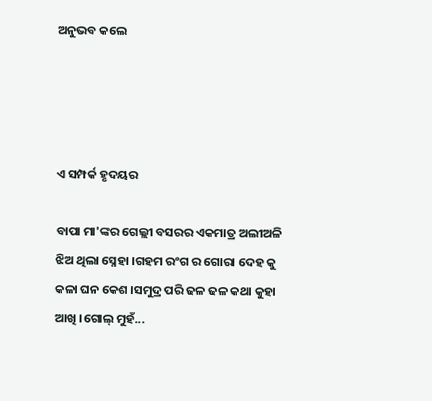ଅନୁଭବ କଲେ




ଏ ସମ୍ପର୍କ ହୃଦୟର

ବାପା ମା'ଙ୍କର ଗେଲ୍ଲୀ ବସରର ଏକମାତ୍ର ଅଲୀଅଳି ଝିଅ ଥିଲା ସ୍ନେହା ।ଗହମ ରଂଗ ର ଗୋରା ଦେହ କୁ କଳା ଘନ କେଶ ।ସମୁଦ୍ର ପରି ଢଳ ଢଳ କଥା କୁହା ଆଖି ।ଗୋଲ୍ ମୁହଁ...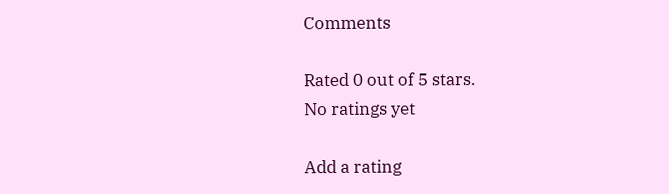Comments

Rated 0 out of 5 stars.
No ratings yet

Add a rating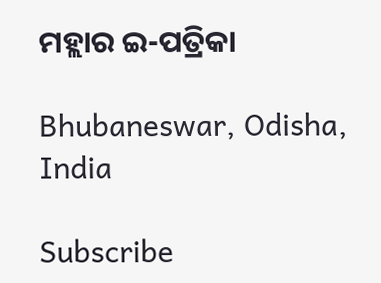ମହ୍ଲାର ଇ-ପତ୍ରିକା

Bhubaneswar, Odisha, India

Subscribe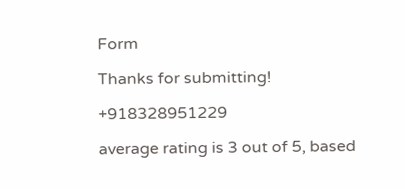Form

Thanks for submitting!

+918328951229

average rating is 3 out of 5, based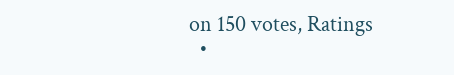on 150 votes, Ratings
  •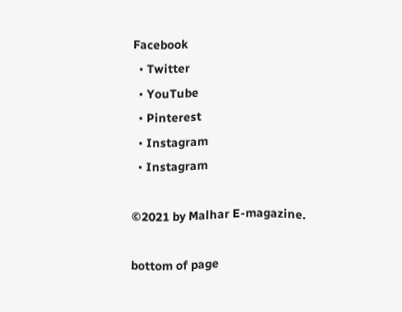Facebook
  • Twitter
  • YouTube
  • Pinterest
  • Instagram
  • Instagram

©2021 by Malhar E-magazine.

bottom of page